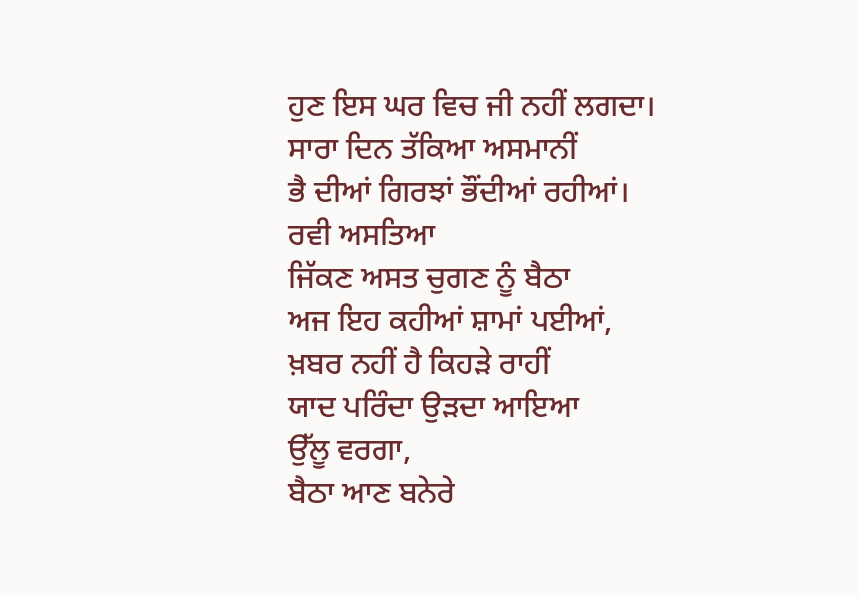ਹੁਣ ਇਸ ਘਰ ਵਿਚ ਜੀ ਨਹੀਂ ਲਗਦਾ।
ਸਾਰਾ ਦਿਨ ਤੱਕਿਆ ਅਸਮਾਨੀਂ
ਭੈ ਦੀਆਂ ਗਿਰਝਾਂ ਭੌਂਦੀਆਂ ਰਹੀਆਂ।
ਰਵੀ ਅਸਤਿਆ
ਜਿੱਕਣ ਅਸਤ ਚੁਗਣ ਨੂੰ ਬੈਠਾ
ਅਜ ਇਹ ਕਹੀਆਂ ਸ਼ਾਮਾਂ ਪਈਆਂ,
ਖ਼ਬਰ ਨਹੀਂ ਹੈ ਕਿਹੜੇ ਰਾਹੀਂ
ਯਾਦ ਪਰਿੰਦਾ ਉੜਦਾ ਆਇਆ
ਉੱਲੂ ਵਰਗਾ,
ਬੈਠਾ ਆਣ ਬਨੇਰੇ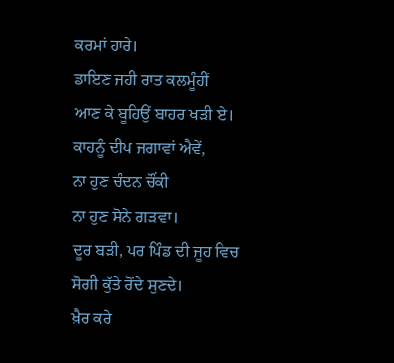ਕਰਮਾਂ ਹਾਰੇ।
ਡਾਇਣ ਜਹੀ ਰਾਤ ਕਲਮੂੰਹੀਂ
ਆਣ ਕੇ ਬੂਹਿਉਂ ਬਾਹਰ ਖੜੀ ਏ।
ਕਾਹਨੂੰ ਦੀਪ ਜਗਾਵਾਂ ਐਵੇਂ,
ਨਾ ਹੁਣ ਚੰਦਨ ਚੌਂਕੀ
ਨਾ ਹੁਣ ਸੋਨੇ ਗੜਵਾ।
ਦੂਰ ਬੜੀ, ਪਰ ਪਿੰਡ ਦੀ ਜੂਹ ਵਿਚ
ਸੋਗੀ ਕੁੱਤੇ ਰੋਂਦੇ ਸੁਣਦੇ।
ਖ਼ੈਰ ਕਰੇ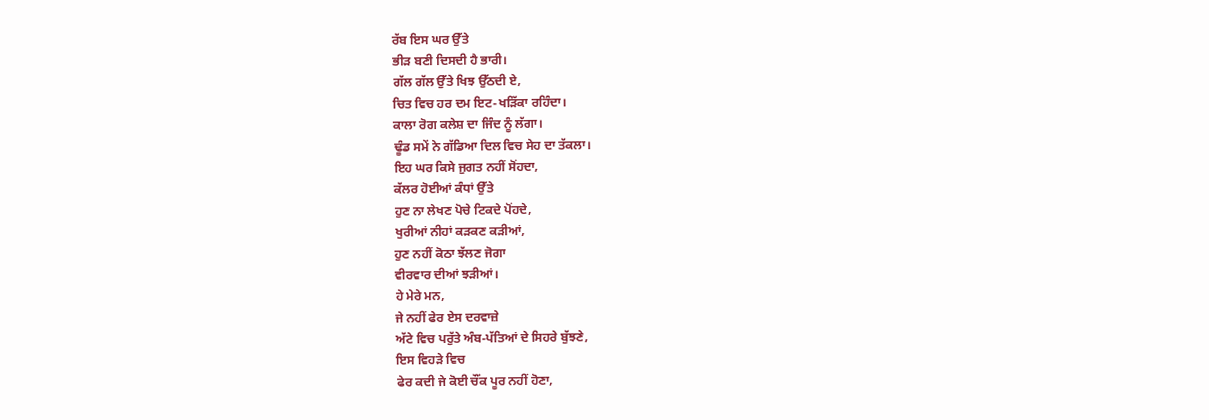ਰੱਬ ਇਸ ਘਰ ਉੱਤੇ
ਭੀੜ ਬਣੀ ਦਿਸਦੀ ਹੈ ਭਾਰੀ।
ਗੱਲ ਗੱਲ ਉੱਤੇ ਖਿਝ ਉੱਠਦੀ ਏ,
ਚਿਤ ਵਿਚ ਹਰ ਦਮ ਇਟ-ਖੜਿੱਕਾ ਰਹਿੰਦਾ।
ਕਾਲਾ ਰੋਗ ਕਲੇਸ਼ ਦਾ ਜਿੰਦ ਨੂੰ ਲੱਗਾ।
ਢੂੰਡ ਸਮੇਂ ਨੇ ਗੱਡਿਆ ਦਿਲ ਵਿਚ ਸੇਹ ਦਾ ਤੱਕਲਾ।
ਇਹ ਘਰ ਕਿਸੇ ਜੁਗਤ ਨਹੀਂ ਸੋਂਹਦਾ,
ਕੱਲਰ ਹੋਈਆਂ ਕੰਧਾਂ ਉੱਤੇ
ਹੁਣ ਨਾ ਲੇਖਣ ਪੋਚੇ ਟਿਕਦੇ ਪੋਂਹਦੇ,
ਖੁਰੀਆਂ ਨੀਹਾਂ ਕੜਕਣ ਕੜੀਆਂ,
ਹੁਣ ਨਹੀਂ ਕੋਠਾ ਝੱਲਣ ਜੋਗਾ
ਵੀਰਵਾਰ ਦੀਆਂ ਝੜੀਆਂ।
ਹੇ ਮੇਰੇ ਮਨ,
ਜੇ ਨਹੀਂ ਫੇਰ ਏਸ ਦਰਵਾਜ਼ੇ
ਅੱਟੇ ਵਿਚ ਪਰੁੱਤੇ ਅੰਬ-ਪੱਤਿਆਂ ਦੇ ਸਿਹਰੇ ਬੁੱਝਣੇ,
ਇਸ ਵਿਹੜੇ ਵਿਚ
ਫੇਰ ਕਦੀ ਜੇ ਕੋਈ ਚੌਂਕ ਪੂਰ ਨਹੀਂ ਹੋਣਾ,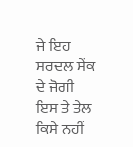ਜੇ ਇਹ ਸਰਦਲ ਸੇਂਕ ਦੇ ਜੋਗੀ
ਇਸ ਤੇ ਤੇਲ ਕਿਸੇ ਨਹੀਂ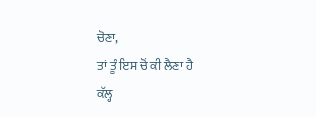ਚੋਣਾ,
ਤਾਂ ਤੂੰ ਇਸ ਚੋਂ ਕੀ ਲੈਣਾ ਹੈ
ਕੱਲ੍ਹ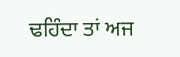ਢਹਿੰਦਾ ਤਾਂ ਅਜ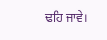ਢਹਿ ਜਾਵੇ।